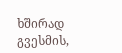ხშირად გვესმის,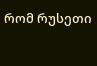რომ რუსეთი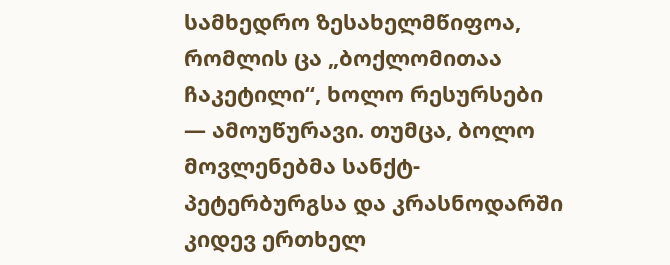სამხედრო ზესახელმწიფოა, რომლის ცა „ბოქლომითაა ჩაკეტილი“, ხოლო რესურსები — ამოუწურავი. თუმცა, ბოლო მოვლენებმა სანქტ-პეტერბურგსა და კრასნოდარში კიდევ ერთხელ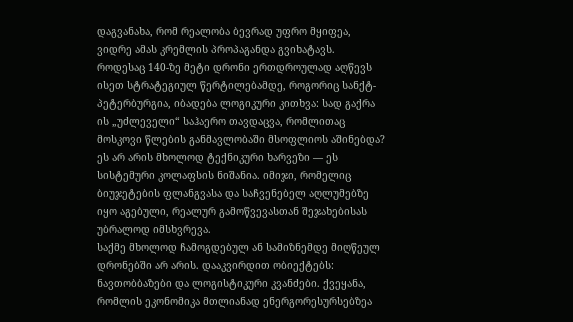დაგვანახა, რომ რეალობა ბევრად უფრო მყიფეა, ვიდრე ამას კრემლის პროპაგანდა გვიხატავს.
როდესაც 140-ზე მეტი დრონი ერთდროულად აღწევს ისეთ სტრატეგიულ წერტილებამდე, როგორიც სანქტ-პეტერბურგია, იბადება ლოგიკური კითხვა: სად გაქრა ის „უძლეველი“ საჰაერო თავდაცვა, რომლითაც მოსკოვი წლების განმავლობაში მსოფლიოს აშინებდა? ეს არ არის მხოლოდ ტექნიკური ხარვეზი — ეს სისტემური კოლაფსის ნიშანია. იმიჯი, რომელიც ბიუჯეტების ფლანგვასა და საჩვენებელ აღლუმებზე იყო აგებული, რეალურ გამოწვევასთან შეჯახებისას უბრალოდ იმსხვრევა.
საქმე მხოლოდ ჩამოგდებულ ან სამიზნემდე მიღწეულ დრონებში არ არის. დააკვირდით ობიექტებს: ნავთობბაზები და ლოგისტიკური კვანძები. ქვეყანა, რომლის ეკონომიკა მთლიანად ენერგორესურსებზეა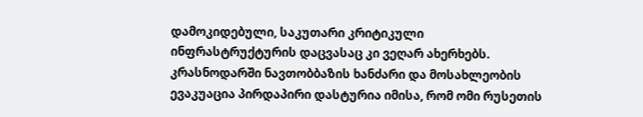დამოკიდებული, საკუთარი კრიტიკული ინფრასტრუქტურის დაცვასაც კი ვეღარ ახერხებს. კრასნოდარში ნავთობბაზის ხანძარი და მოსახლეობის ევაკუაცია პირდაპირი დასტურია იმისა, რომ ომი რუსეთის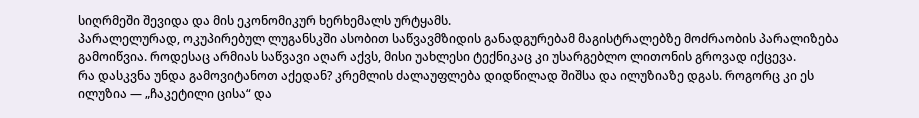სიღრმეში შევიდა და მის ეკონომიკურ ხერხემალს ურტყამს.
პარალელურად, ოკუპირებულ ლუგანსკში ასობით საწვავმზიდის განადგურებამ მაგისტრალებზე მოძრაობის პარალიზება გამოიწვია. როდესაც არმიას საწვავი აღარ აქვს, მისი უახლესი ტექნიკაც კი უსარგებლო ლითონის გროვად იქცევა.
რა დასკვნა უნდა გამოვიტანოთ აქედან? კრემლის ძალაუფლება დიდწილად შიშსა და ილუზიაზე დგას. როგორც კი ეს ილუზია — „ჩაკეტილი ცისა“ და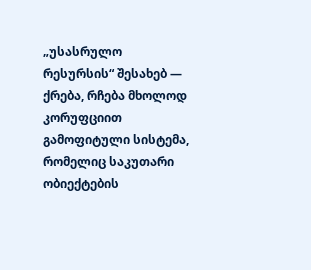„უსასრულო რესურსის“ შესახებ — ქრება, რჩება მხოლოდ კორუფციით გამოფიტული სისტემა, რომელიც საკუთარი ობიექტების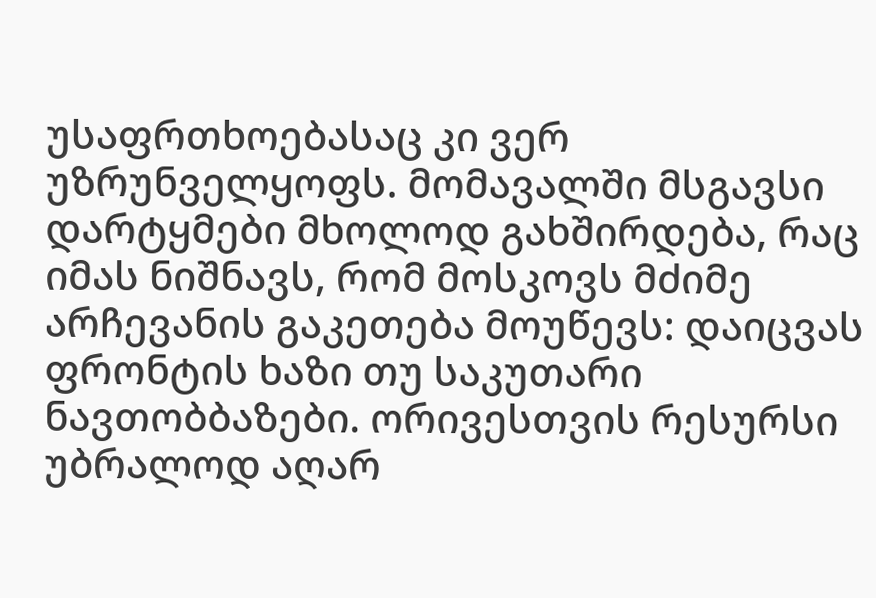უსაფრთხოებასაც კი ვერ უზრუნველყოფს. მომავალში მსგავსი დარტყმები მხოლოდ გახშირდება, რაც იმას ნიშნავს, რომ მოსკოვს მძიმე არჩევანის გაკეთება მოუწევს: დაიცვას ფრონტის ხაზი თუ საკუთარი ნავთობბაზები. ორივესთვის რესურსი უბრალოდ აღარ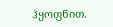ჰყოფნით.